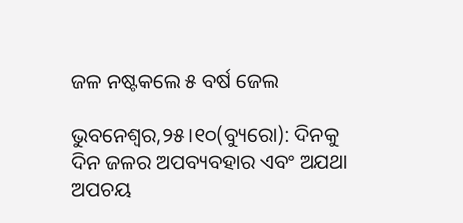ଜଳ ନଷ୍ଟକଲେ ୫ ବର୍ଷ ଜେଲ

ଭୁବନେଶ୍ୱର,୨୫।୧୦(ବ୍ୟୁରୋ): ଦିନକୁ ଦିନ ଜଳର ଅପବ୍ୟବହାର ଏବଂ ଅଯଥା ଅପଚୟ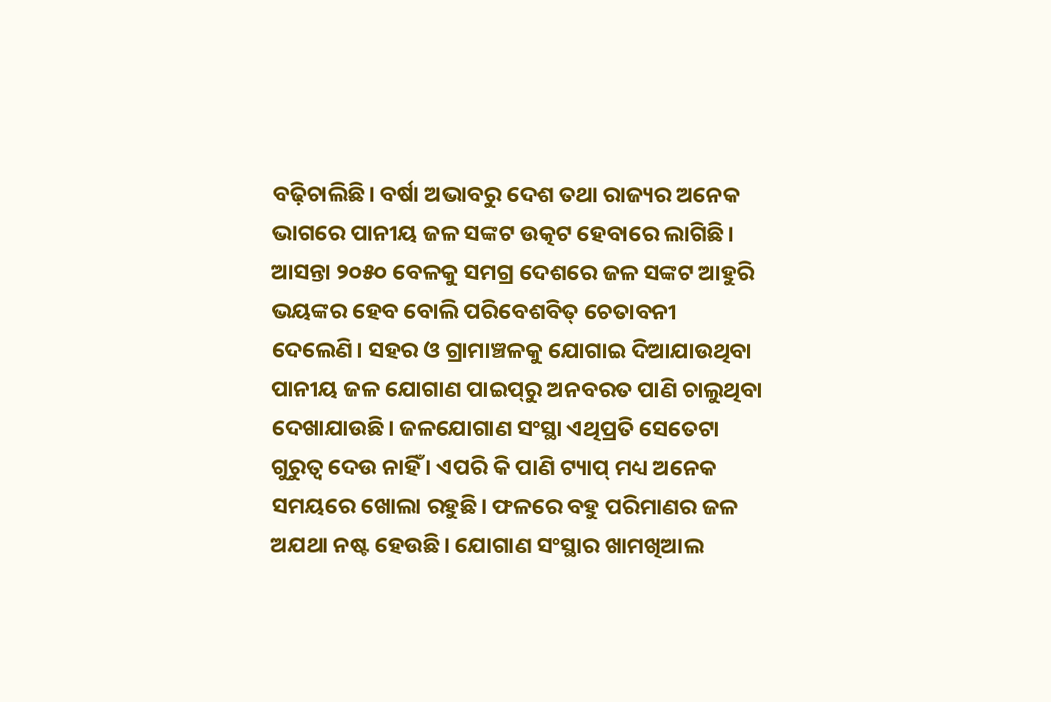ବଢ଼ିଚାଲିଛି। ବର୍ଷା ଅଭାବରୁ ଦେଶ ତଥା ରାଜ୍ୟର ଅନେକ ଭାଗରେ ପାନୀୟ ଜଳ ସଙ୍କଟ ଉତ୍କଟ ହେବାରେ ଲାଗିଛି। ଆସନ୍ତା ୨୦୫୦ ବେଳକୁ ସମଗ୍ର ଦେଶରେ ଜଳ ସଙ୍କଟ ଆହୁରି ଭୟଙ୍କର ହେବ ବୋଲି ପରିବେଶବିତ୍‌ ଚେତାବନୀ ଦେଲେଣି। ସହର ଓ ଗ୍ରାମାଞ୍ଚଳକୁ ଯୋଗାଇ ଦିଆଯାଉଥିବା ପାନୀୟ ଜଳ ଯୋଗାଣ ପାଇପ୍‌ରୁ ଅନବରତ ପାଣି ଚାଲୁଥିବା ଦେଖାଯାଉଛି। ଜଳଯୋଗାଣ ସଂସ୍ଥା ଏଥିପ୍ରତି ସେତେଟା ଗୁରୁତ୍ୱ ଦେଉ ନାହିଁ । ଏପରି କି ପାଣି ଟ୍ୟାପ୍‌ ମଧ୍ୟ ଅନେକ ସମୟରେ ଖୋଲା ରହୁଛି। ଫଳରେ ବହୁ ପରିମାଣର ଜଳ ଅଯଥା ନଷ୍ଟ ହେଉଛି। ଯୋଗାଣ ସଂସ୍ଥାର ଖାମଖିଆଲ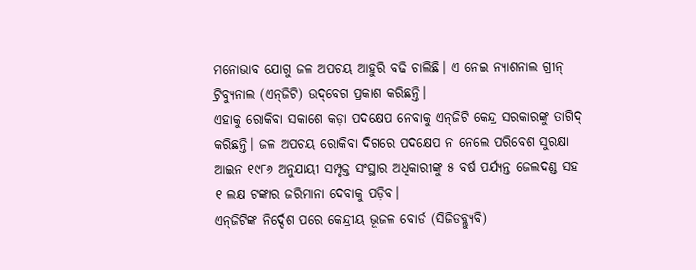ମନୋଭାବ ଯୋଗୁ ଜଳ ଅପଚୟ ଆହୁରି ବଢି ଚାଲିଛି। ଏ ନେଇ ନ୍ୟାଶନାଲ ଗ୍ରୀନ୍‌ ଟ୍ରିବ୍ୟୁନାଲ (ଏନ୍‌ଜିଟି) ଉଦ୍‌ବେଗ ପ୍ରକାଶ କରିଛନ୍ତି।
ଏହାକୁ ରୋକିବା ସକାଶେ କଡ଼ା ପଦକ୍ଷେପ ନେବାକୁ ଏନ୍‌ଜିଟି କେନ୍ଦ୍ର ସରକାରଙ୍କୁ ତାଗିଦ୍‌ କରିଛନ୍ତି। ଜଳ ଅପଚୟ ରୋକିବା ଦିଗରେ ପଦକ୍ଷେପ ନ ନେଲେ ପରିବେଶ ସୁରକ୍ଷା ଆଇନ ୧୯୮୬ ଅନୁଯାୟୀ ସମ୍ପୃକ୍ତ ସଂସ୍ଥାର ଅଧିକାରୀଙ୍କୁ ୫ ବର୍ଷ ପର୍ଯ୍ୟନ୍ତ ଜେଲଦଣ୍ଡ ସହ ୧ ଲକ୍ଷ ଟଙ୍କାର ଜରିମାନା ଦେବାକୁ ପଡ଼ିବ।
ଏନ୍‌ଜିଟିଙ୍କ ନିର୍ଦ୍ଦେଶ ପରେ କେନ୍ଦ୍ରୀୟ ଭୂଜଳ ବୋର୍ଡ (ସିଜିଡବ୍ଲ୍ୟୁବି)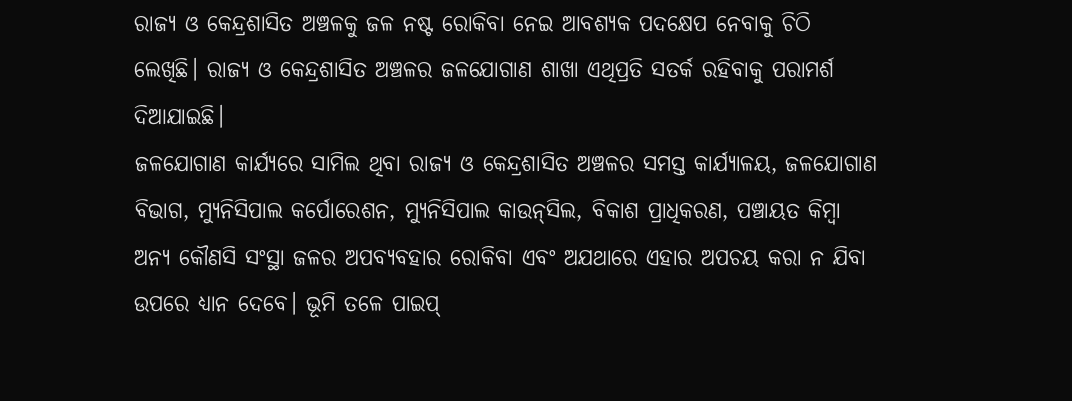ରାଜ୍ୟ ଓ କେନ୍ଦ୍ରଶାସିତ ଅଞ୍ଚଳକୁ ଜଳ ନଷ୍ଟ ରୋକିବା ନେଇ ଆବଶ୍ୟକ ପଦକ୍ଷେପ ନେବାକୁ ଚିଠି ଲେଖିଛି। ରାଜ୍ୟ ଓ କେନ୍ଦ୍ରଶାସିତ ଅଞ୍ଚଳର ଜଳଯୋଗାଣ ଶାଖା ଏଥିପ୍ରତି ସତର୍କ ରହିବାକୁ ପରାମର୍ଶ ଦିଆଯାଇଛି।
ଜଳଯୋଗାଣ କାର୍ଯ୍ୟରେ ସାମିଲ ଥିବା ରାଜ୍ୟ ଓ କେନ୍ଦ୍ରଶାସିତ ଅଞ୍ଚଳର ସମସ୍ତ କାର୍ଯ୍ୟାଳୟ, ଜଳଯୋଗାଣ ବିଭାଗ, ମ୍ୟୁନିସିପାଲ କର୍ପୋରେଶନ, ମ୍ୟୁନିସିପାଲ କାଉନ୍‌ସିଲ, ବିକାଶ ପ୍ରାଧିକରଣ, ପଞ୍ଚାୟତ କିମ୍ବା ଅନ୍ୟ କୌଣସି ସଂସ୍ଥା ଜଳର ଅପବ୍ୟବହାର ରୋକିବା ଏବଂ ଅଯଥାରେ ଏହାର ଅପଚୟ କରା ନ ଯିବା ଉପରେ ଧ୍ୟାନ ଦେବେ। ଭୂମି ତଳେ ପାଇପ୍‌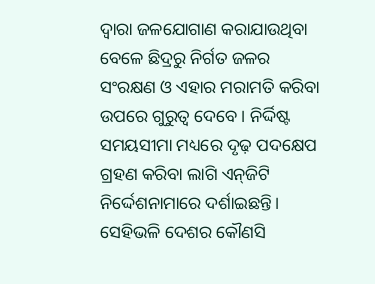ଦ୍ୱାରା ଜଳଯୋଗାଣ କରାଯାଉଥିବା ବେଳେ ଛିଦ୍ରରୁ ନିର୍ଗତ ଜଳର ସଂରକ୍ଷଣ ଓ ଏହାର ମରାମତି କରିବା ଉପରେ ଗୁରୁତ୍ୱ ଦେବେ। ନିର୍ଦ୍ଦିଷ୍ଟ ସମୟସୀମା ମଧ୍ୟରେ ଦୃଢ଼ ପଦକ୍ଷେପ ଗ୍ରହଣ କରିବା ଲାଗି ଏନ୍‌ଜିଟି ନିର୍ଦ୍ଦେଶନାମାରେ ଦର୍ଶାଇଛନ୍ତି। ସେହିଭଳି ଦେଶର କୌଣସି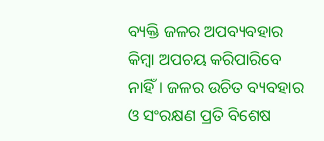ବ୍ୟକ୍ତି ଜଳର ଅପବ୍ୟବହାର କିମ୍ବା ଅପଚୟ କରିପାରିବେ ନାହିଁ। ଜଳର ଉଚିତ ବ୍ୟବହାର ଓ ସଂରକ୍ଷଣ ପ୍ରତି ବିଶେଷ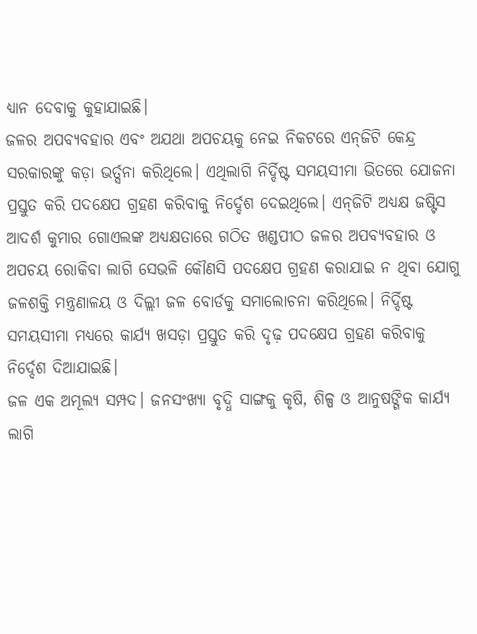ଧ୍ୟାନ ଦେବାକୁ କୁହାଯାଇଛି।
ଜଳର ଅପବ୍ୟବହାର ଏବଂ ଅଯଥା ଅପଚୟକୁ ନେଇ ନିକଟରେ ଏନ୍‌ଜିଟି କେନ୍ଦ୍ର ସରକାରଙ୍କୁ କଡ଼ା ଭର୍ତ୍ସନା କରିଥିଲେ। ଏଥିଲାଗି ନିର୍ଦ୍ଦିଷ୍ଟ ସମୟସୀମା ଭିତରେ ଯୋଜନା ପ୍ରସ୍ତୁତ କରି ପଦକ୍ଷେପ ଗ୍ରହଣ କରିବାକୁ ନିର୍ଦ୍ଦେଶ ଦେଇଥିଲେ। ଏନ୍‌ଜିଟି ଅଧ୍ୟକ୍ଷ ଜଷ୍ଟିସ ଆଦର୍ଶ କୁମାର ଗୋଏଲଙ୍କ ଅଧ୍ୟକ୍ଷତାରେ ଗଠିତ ଖଣ୍ଡପୀଠ ଜଳର ଅପବ୍ୟବହାର ଓ  ଅପଚୟ ରୋକିବା ଲାଗି ସେଭଳି କୌଣସି ପଦକ୍ଷେପ ଗ୍ରହଣ କରାଯାଇ ନ ଥିବା ଯୋଗୁ ଜଳଶକ୍ତି ମନ୍ତ୍ରଣାଳୟ ଓ ଦିଲ୍ଲୀ ଜଳ ବୋର୍ଡକୁ ସମାଲୋଚନା କରିଥିଲେ। ନିର୍ଦ୍ଦିଷ୍ଟ ସମୟସୀମା ମଧ୍ୟରେ କାର୍ଯ୍ୟ ଖସଡ଼ା ପ୍ରସ୍ତୁତ କରି ଦୃଢ଼ ପଦକ୍ଷେପ ଗ୍ରହଣ କରିବାକୁ ନିର୍ଦ୍ଦେଶ ଦିଆଯାଇଛି।
ଜଳ ଏକ ଅମୂଲ୍ୟ ସମ୍ପଦ। ଜନସଂଖ୍ୟା ବୃଦ୍ଧି ସାଙ୍ଗକୁ କୃଷି, ଶିଳ୍ପ ଓ ଆନୁଷଙ୍ଗିକ କାର୍ଯ୍ୟ ଲାଗି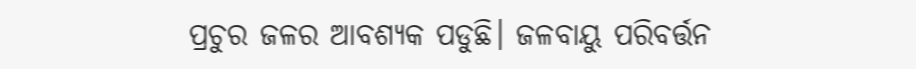ପ୍ରଚୁର ଜଳର ଆବଶ୍ୟକ ପଡୁଛି। ଜଳବାୟୁ ପରିବର୍ତ୍ତନ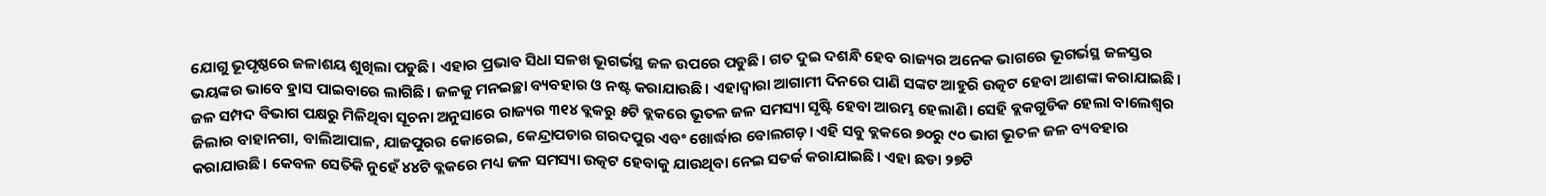ଯୋଗୁ ଭୂପୃଷ୍ଠରେ ଜଳାଶୟ ଶୁଖିଲା ପଡୁଛି। ଏହାର ପ୍ରଭାବ ସିଧା ସଳଖ ଭୂଗର୍ଭସ୍ଥ ଜଳ ଉପରେ ପଡୁଛି। ଗତ ଦୁଇ ଦଶନ୍ଧି ହେବ ରାଜ୍ୟର ଅନେକ ଭାଗରେ ଭୂଗର୍ଭସ୍ଥ ଜଳସ୍ତର ଭୟଙ୍କର ଭାବେ ହ୍ରାସ ପାଇବାରେ ଲାଗିଛି। ଜଳକୁ ମନଇଚ୍ଛା ବ୍ୟବହାର ଓ ନଷ୍ଟ କରାଯାଉଛି। ଏହାଦ୍ୱାରା ଆଗାମୀ ଦିନରେ ପାଣି ସଙ୍କଟ ଆହୁରି ଉତ୍କଟ ହେବା ଆଶଙ୍କା କରାଯାଇଛି। ଜଳ ସମ୍ପଦ ବିଭାଗ ପକ୍ଷରୁ ମିଳିଥିବା ସୂଚନା ଅନୁସାରେ ରାଜ୍ୟର ୩୧୪ ବ୍ଲକରୁ ୫ଟି ବ୍ଲକରେ ଭୂତଳ ଜଳ ସମସ୍ୟା ସୃଷ୍ଟି ହେବା ଆରମ୍ଭ ହେଲାଣି। ସେହି ବ୍ଲକଗୁଡିକ ହେଲା ବାଲେଶ୍ୱର ଜିଲାର ବାହାନଗା, ବାଲିଆପାଳ, ଯାଜପୁରର କୋରେଇ, କେନ୍ଦ୍ରାପଡାର ଗରଦପୁର ଏବଂ ଖୋର୍ଦ୍ଧାର ବୋଲଗଡ଼। ଏହି ସବୁ ବ୍ଲକରେ ୭୦ରୁ ୯୦ ଭାଗ ଭୂତଳ ଜଳ ବ୍ୟବହାର କରାଯାଉଛି। କେବଳ ସେତିକି ନୁହେଁ ୪୪ଟି ବ୍ଲକରେ ମଧ୍ୟ ଜଳ ସମସ୍ୟା ଉତ୍କଟ ହେବାକୁ ଯାଉଥିବା ନେଇ ସତର୍କ କରାଯାଇଛି। ଏହା ଛଡା ୨୭ଟି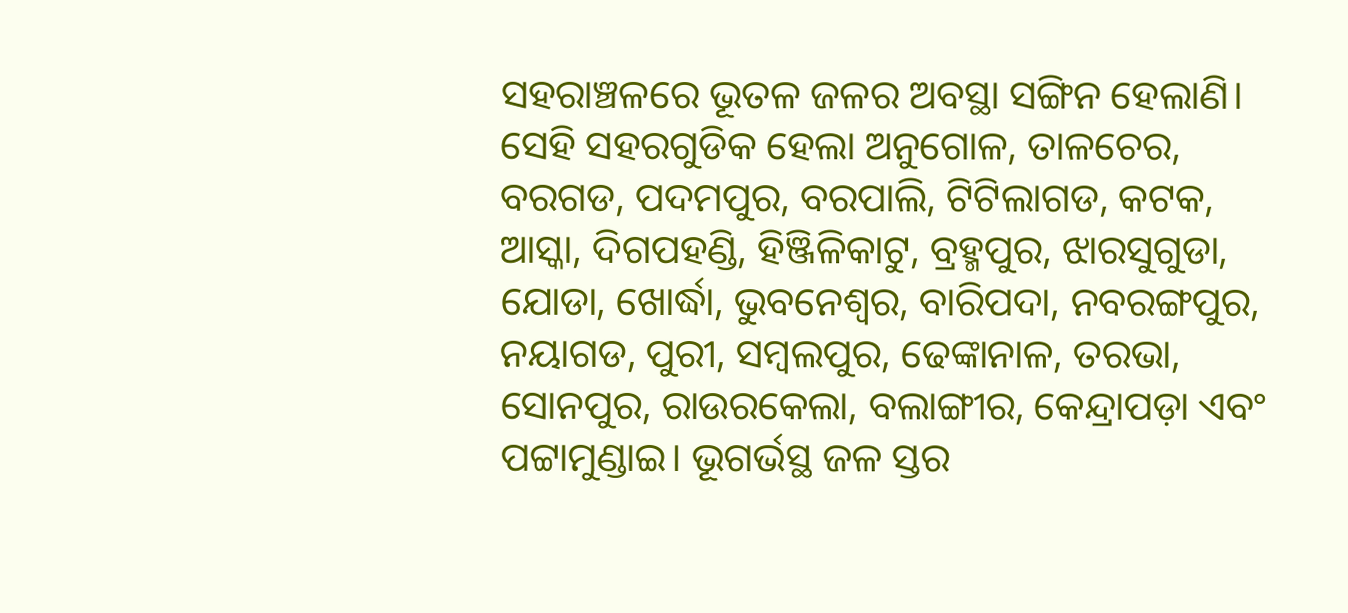ସହରାଞ୍ଚଳରେ ଭୂତଳ ଜଳର ଅବସ୍ଥା ସଙ୍ଗିନ ହେଲାଣି। ସେହି ସହରଗୁଡିକ ହେଲା ଅନୁଗୋଳ, ତାଳଚେର, ବରଗଡ, ପଦମପୁର, ବରପାଲି, ଟିଟିଲାଗଡ, କଟକ, ଆସ୍କା, ଦିଗପହଣ୍ଡି, ହିଞ୍ଜିଳିକାଟୁ, ବ୍ରହ୍ମପୁର, ଝାରସୁଗୁଡା, ଯୋଡା, ଖୋର୍ଦ୍ଧା, ଭୁବନେଶ୍ୱର, ବାରିପଦା, ନବରଙ୍ଗପୁର, ନୟାଗଡ, ପୁରୀ, ସମ୍ବଲପୁର, ଢେଙ୍କାନାଳ, ତରଭା, ସୋନପୁର, ରାଉରକେଲା, ବଲାଙ୍ଗୀର, କେନ୍ଦ୍ରାପଡ଼ା ଏବଂ ପଟ୍ଟାମୁଣ୍ଡାଇ। ଭୂଗର୍ଭସ୍ଥ ଜଳ ସ୍ତର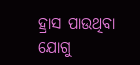ହ୍ରାସ ପାଉଥିବା ଯୋଗୁ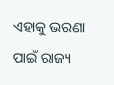ଏହାକୁ ଭରଣା ପାଇଁ ରାଜ୍ୟ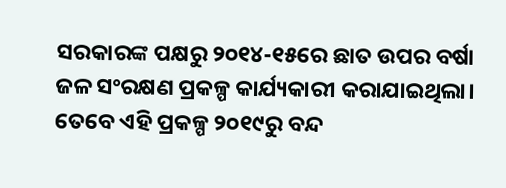ସରକାରଙ୍କ ପକ୍ଷରୁ ୨୦୧୪-୧୫ରେ ଛାତ ଉପର ବର୍ଷା ଜଳ ସଂରକ୍ଷଣ ପ୍ରକଳ୍ପ କାର୍ଯ୍ୟକାରୀ କରାଯାଇଥିଲା। ତେବେ ଏହି ପ୍ରକଳ୍ପ ୨୦୧୯ରୁ ବନ୍ଦ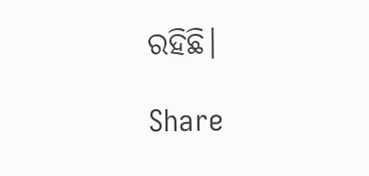ରହିଛି।

Share